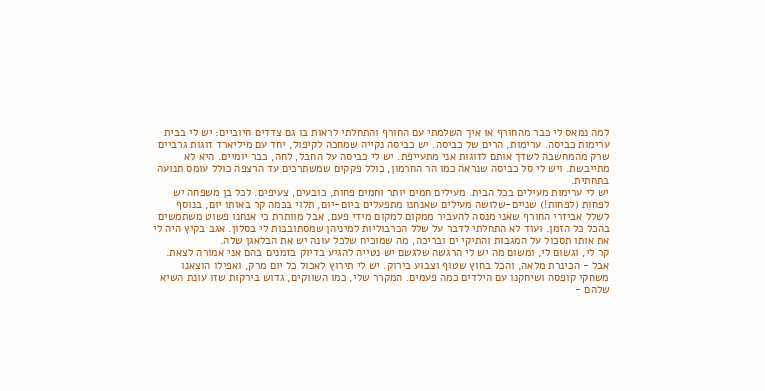למה נמאס לי כבר מהחורף או איך השלמתי עם החורף והתחלתי לראות בו גם צדדים חיוביים: יש לי בבית ערימות כביסה. ערימות, הרים של כביסה. יש כביסה נקייה שמחכה לקיפול, יחד עם מיליארד זוגות גרביים שרק מהמחשבה לשדך אותם לזוגות אני מתעייפת. יש לי כביסה על החבל, לחה, כבר יומיים. היא לא מתייבשת. ויש לי סל כביסה שנראה כמו הר החרמון, כולל פקקים שמשתרכים עד הרצפה כולל עומס תנועה בתחתית.
יש לי ערימות מעילים בכל הבית. מעילים חמים יותר וחמים פחות, כובעים, צעיפים. לכל בן משפחה יש לפחות (לפחות!) שניים-שלושה מעילים שאנחנו מתפעלים ביום-יום, תלוי בכמה קר באותו יום, בנוסף לשלל אביזרי החורף שאני מנסה להעביר ממקום למקום מידי פעם, אבל מוותרת כי אנחנו פשוט משתמשים בהכל כל הזמן. ועוד לא התחלתי לדבר על שלל הכרבוליות למיניהן שמסתובבות לי בסלון. אגב בקיץ היה לי את אותו תסכול על המגבות והתיקי ים ובריכה, מה שמוכיח שלכל עונה יש את הבלאגן שלה.
קר לי, וגשום לי, ומשום מה יש לי הרגשה שלגשם יש נטייה להגיע בדיוק בזמנים בהם אני אמורה לצאת.
אבל - הכינרת מלאה, והכל בחוץ שטוף וצבוע בירוק. יש לי תירוץ לאכול כל יום מרק, ואפילו הוצאנו משחקי קופסה ושיחקנו עם הילדים כמה פעמים. המקרר שלי, כמו השווקים, גדוש בירקות שזו עונת השיא שלהם -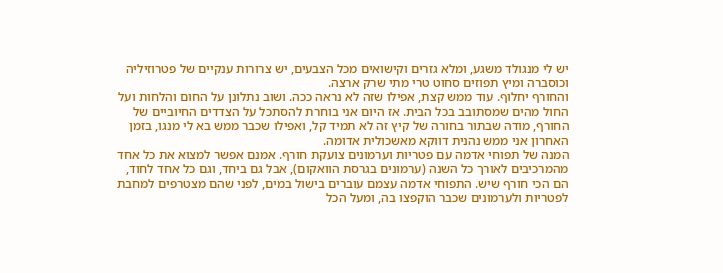יש לי מנגולד משגע, ומלא גזרים וקישואים מכל הצבעים, יש צרורות ענקיים של פטרוזיליה וכוסברה ומיץ תפוזים סחוט טרי מתי שרק ארצה.
והחורף יחלוף. עוד ממש קצת, אפילו שזה לא נראה ככה. ושוב נתלונן על החום והלחות ועל החול מהים שמסתובב בכל הבית. אז היום אני בוחרת להסתכל על הצדדים החיוביים של החורף, מודה שבתור בחורה של קיץ זה לא תמיד קל, ואפילו שכבר ממש בא לי מנגו, בזמן האחרון אני ממש נהנית דווקא מאשכולית אדומה.
המנה של תפוחי אדמה עם פטריות וערמונים צועקת חורף. אמנם אפשר למצוא את כל אחד מהמרכיבים לאורך כל השנה (ערמונים בגרסת הוואקום), אבל גם ביחד, וגם כל אחד לחוד, הם הכי חורף שיש. התפוחי אדמה עצמם עוברים בישול במים, לפני שהם מצטרפים למחבת לפטריות ולערמונים שכבר הוקפצו בה, ומעל הכל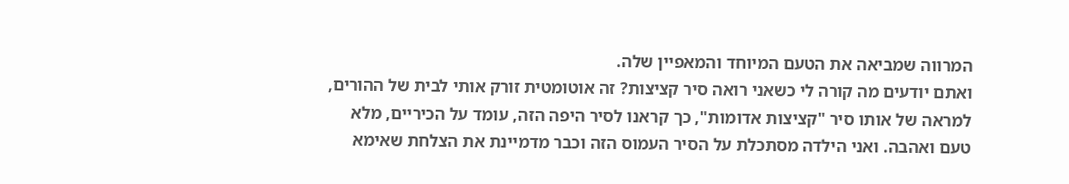המרווה שמביאה את הטעם המיוחד והמאפיין שלה.
ואתם יודעים מה קורה לי כשאני רואה סיר קציצות? זה אוטומטית זורק אותי לבית של ההורים, למראה של אותו סיר "קציצות אדומות", כך קראנו לסיר היפה הזה, עומד על הכיריים, מלא טעם ואהבה. ואני הילדה מסתכלת על הסיר העמוס הזה וכבר מדמיינת את הצלחת שאימא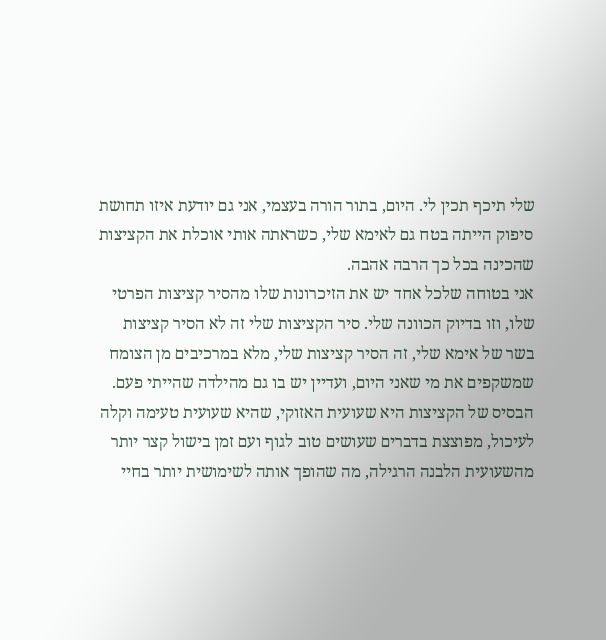שלי תיכף תכין לי. היום, בתור הורה בעצמי, אני גם יודעת איזו תחושת סיפוק הייתה בטח גם לאימא שלי, כשראתה אותי אוכלת את הקציצות שהכינה בכל כך הרבה אהבה.
אני בטוחה שלכל אחד יש את הזיכרונות שלו מהסיר קציצות הפרטי שלו, וזו בדיוק הכוונה שלי. סיר הקציצות שלי זה לא הסיר קציצות בשר של אימא שלי, זה הסיר קציצות שלי, מלא במרכיבים מן הצומח שמשקפים את מי שאני היום, ועדיין יש בו גם מהילדה שהייתי פעם.
הבסיס של הקציצות היא שעועית האזוקי, שהיא שעועית טעימה וקלה לעיכול, מפוצצת בדברים שעושים טוב לגוף ועם זמן בישול קצר יותר מהשעועית הלבנה הרגילה, מה שהופך אותה לשימושית יותר בחיי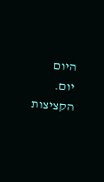היום יום. הקציצות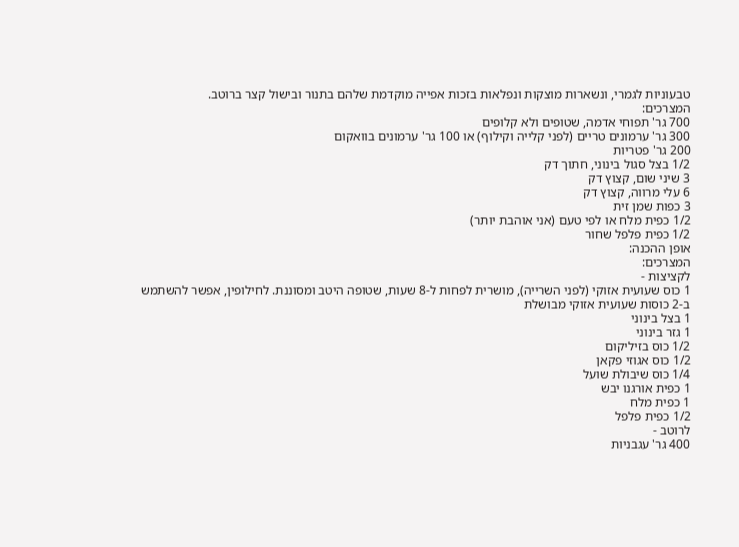טבעוניות לגמרי, ונשארות מוצקות ונפלאות בזכות אפייה מוקדמת שלהם בתנור ובישול קצר ברוטב.
המצרכים:
700 גר' תפוחי אדמה, שטופים ולא קלופים
300 גר' ערמונים טריים (לפני קלייה וקילוף) או 100 גר' ערמונים בוואקום
200 גר' פטריות
1/2 בצל סגול בינוני, חתוך דק
3 שיני שום, קצוץ דק
6 עלי מרווה, קצוץ דק
3 כפות שמן זית
1/2 כפית מלח או לפי טעם (אני אוהבת יותר)
1/2 כפית פלפל שחור
אופן ההכנה:
המצרכים:
לקציצות -
1 כוס שעועית אזוקי (לפני השרייה), מושרית לפחות ל-8 שעות, שטופה היטב ומסוננת. לחילופין, אפשר להשתמש ב-2 כוסות שעועית אזוקי מבושלת
1 בצל בינוני
1 גזר בינוני
1/2 כוס בזיליקום
1/2 כוס אגוזי פקאן
1/4 כוס שיבולת שועל
1 כפית אורגנו יבש
1 כפית מלח
1/2 כפית פלפל
לרוטב -
400 גר' עגבניות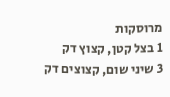מרוסקות
1 בצל קטן, קצוץ דק
3 שיני שום, קצוצים דק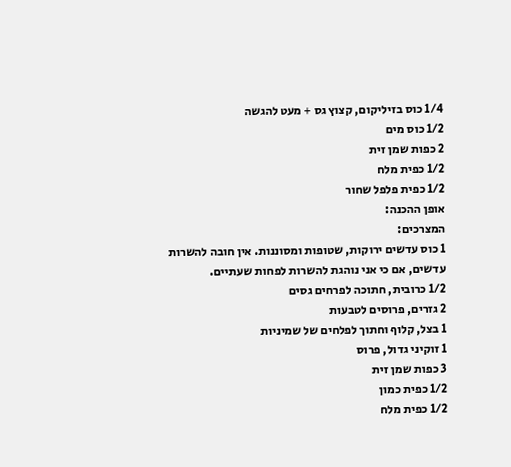1/4 כוס בזיליקום, קצוץ גס + מעט להגשה
1/2 כוס מים
2 כפות שמן זית
1/2 כפית מלח
1/2 כפית פלפל שחור
אופן ההכנה:
המצרכים:
1 כוס עדשים ירוקות, שטופות ומסוננות. אין חובה להשרות עדשים, אם כי אני נוהגת להשרות לפחות שעתיים.
1/2 כרובית, חתוכה לפרחים גסים
2 גזרים, פרוסים לטבעות
1 בצל, קלוף וחתוך לפלחים של שמיניות
1 זוקיני גדול, פרוס
3 כפות שמן זית
1/2 כפית כמון
1/2 כפית מלח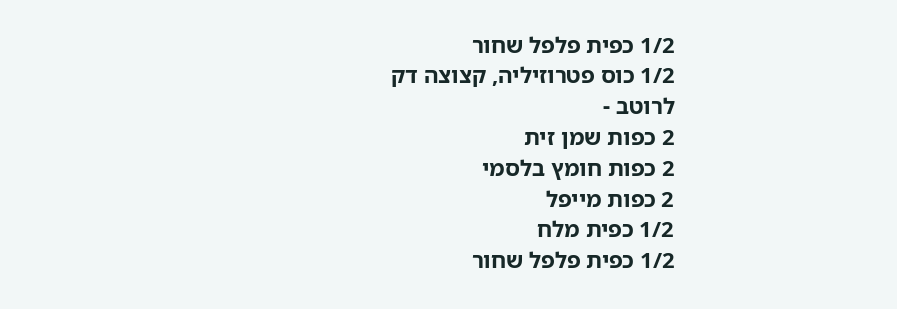1/2 כפית פלפל שחור
1/2 כוס פטרוזיליה, קצוצה דק
לרוטב -
2 כפות שמן זית
2 כפות חומץ בלסמי
2 כפות מייפל
1/2 כפית מלח
1/2 כפית פלפל שחור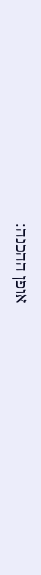אופן ההכנה: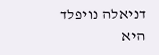דניאלה נויפלד היא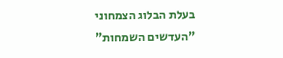בעלת הבלוג הצמחוני "העדשים השמחות"